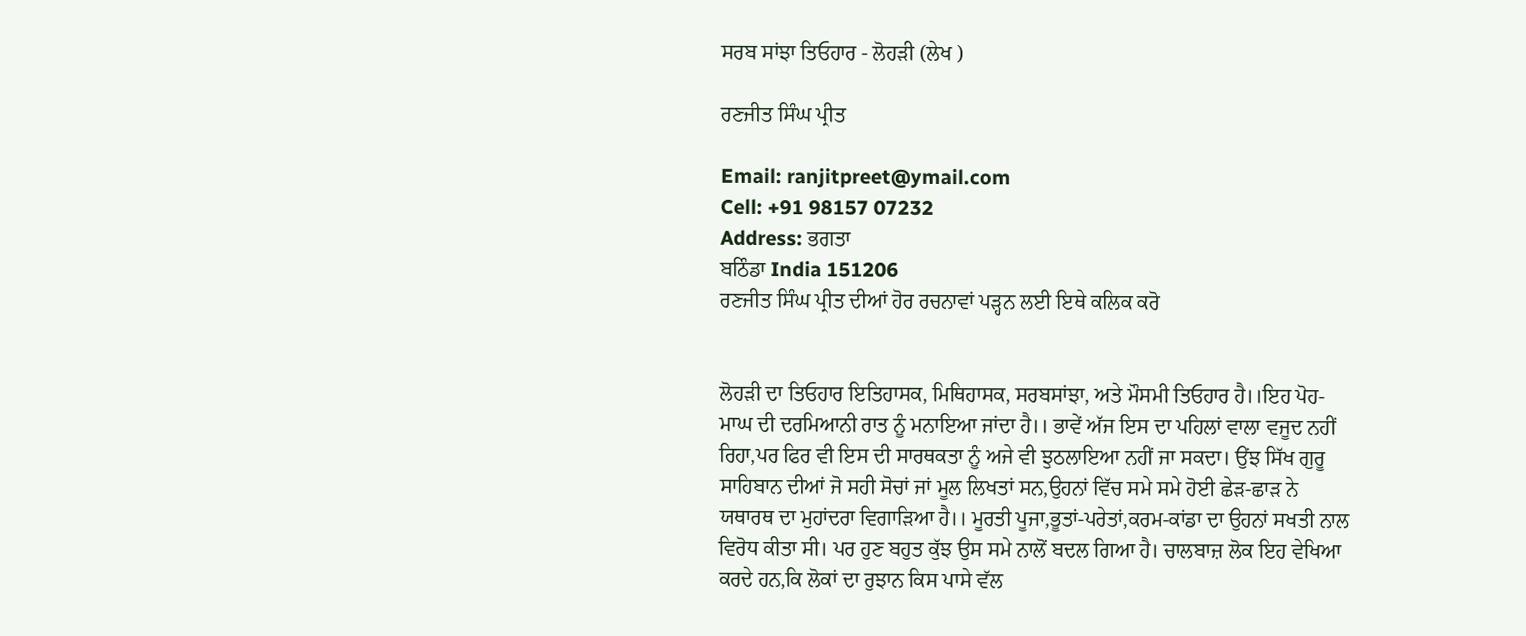ਸਰਬ ਸਾਂਝਾ ਤਿਓਹਾਰ - ਲੋਹੜੀ (ਲੇਖ )

ਰਣਜੀਤ ਸਿੰਘ ਪ੍ਰੀਤ

Email: ranjitpreet@ymail.com
Cell: +91 98157 07232
Address: ਭਗਤਾ
ਬਠਿੰਡਾ India 151206
ਰਣਜੀਤ ਸਿੰਘ ਪ੍ਰੀਤ ਦੀਆਂ ਹੋਰ ਰਚਨਾਵਾਂ ਪੜ੍ਹਨ ਲਈ ਇਥੇ ਕਲਿਕ ਕਰੋ


ਲੋਹੜੀ ਦਾ ਤਿਓਹਾਰ ਇਤਿਹਾਸਕ, ਮਿਥਿਹਾਸਕ, ਸਰਬਸਾਂਝਾ, ਅਤੇ ਮੌਸਮੀ ਤਿਓਹਾਰ ਹੈ।।ਇਹ ਪੋਹ-ਮਾਘ ਦੀ ਦਰਮਿਆਨੀ ਰਾਤ ਨੂੰ ਮਨਾਇਆ ਜਾਂਦਾ ਹੈ।। ਭਾਵੇਂ ਅੱਜ ਇਸ ਦਾ ਪਹਿਲਾਂ ਵਾਲਾ ਵਜੂਦ ਨਹੀਂ ਰਿਹਾ,ਪਰ ਫਿਰ ਵੀ ਇਸ ਦੀ ਸਾਰਥਕਤਾ ਨੂੰ ਅਜੇ ਵੀ ਝੁਠਲਾਇਆ ਨਹੀਂ ਜਾ ਸਕਦਾ। ਉਂਝ ਸਿੱਖ ਗੁਰੂ ਸਾਹਿਬਾਨ ਦੀਆਂ ਜੋ ਸਹੀ ਸੋਚਾਂ ਜਾਂ ਮੂਲ ਲਿਖਤਾਂ ਸਨ,ਉਹਨਾਂ ਵਿੱਚ ਸਮੇ ਸਮੇ ਹੋਈ ਛੇੜ-ਛਾੜ ਨੇ ਯਥਾਰਥ ਦਾ ਮੁਹਾਂਦਰਾ ਵਿਗਾੜਿਆ ਹੈ।। ਮੂਰਤੀ ਪੂਜਾ,ਭੂਤਾਂ-ਪਰੇਤਾਂ,ਕਰਮ-ਕਾਂਡਾ ਦਾ ਉਹਨਾਂ ਸਖਤੀ ਨਾਲ ਵਿਰੋਧ ਕੀਤਾ ਸੀ। ਪਰ ਹੁਣ ਬਹੁਤ ਕੁੱਝ ਉਸ ਸਮੇ ਨਾਲੋਂ ਬਦਲ ਗਿਆ ਹੈ। ਚਾਲਬਾਜ਼ ਲੋਕ ਇਹ ਵੇਖਿਆ ਕਰਦੇ ਹਨ,ਕਿ ਲੋਕਾਂ ਦਾ ਰੁਝਾਨ ਕਿਸ ਪਾਸੇ ਵੱਲ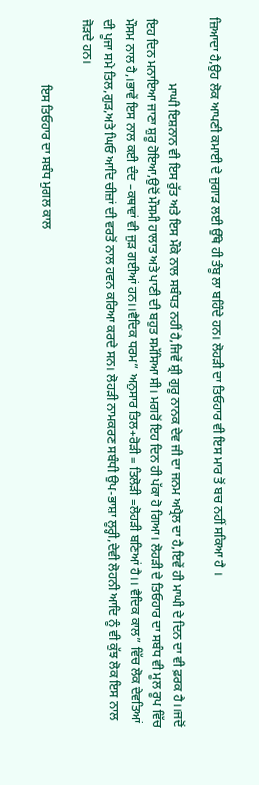ਜ਼ਿਆਦਾ ਹੈ,ਉਹ ਲੋਕ ਆਪਣੀ ਕਮਾਈ ਦੇ ਜੁਗਾੜ ਲਈ ਉੱਥੇ ਹੀ ਤੰਬੂ ਲਾ ਬਹਿੰਦੇ ਹਨ। ਲੋਹੜੀ ਦਾ ਤਿਓਹਾਰ ਵੀ ਇਸ ਮਾਰ ਤੋਂ ਬਚ ਨਹੀਂ ਸਕਿਆ ਹੈ ।

                     ਮਾਘੀ ਇਸ਼ਨਾਨ ਵੀ ਇਸ ਰੁੱਤ ਅਤੇ ਇਸ ਮੌਕੇ ਨਾਲ ਸਬੰਧਤ ਨਹੀਂ ਹੈ,ਜਿਵੇਂ ਸ਼੍ਰੀ ਗੁਰੂ ਨਾਨਕ ਦੇਵ ਜੀ ਦਾ ਜਨਮ ਅਪ੍ਰੈਲ ਦਾ ਹੈ,ਇਵੇਂ ਹੀ ਮਾਘੀ ਦੇ ਦਿਨ ਦਾ ਵੀ ਫ਼ਰਕ ਹੈ।।ਜਦੋਂ ਇਹ ਦਿਨ ਮਨਾਇਆ ਜਾਣਾ ਸ਼ੁਰੂ ਹੋਇਆ,ਉਦੋਂ ਮੌਸਮੀ ਹਾਲਾਤ ਅਤੇ ਪਾਣੀ ਦੀ ਬਹੁਤ ਸਮੱਸਿਆ ਸੀ। ਮਗਰੋਂ ਇਹ ਦਿਨ ਹੀ ਪੱਕਾ ਹੋ ਗਿਆ। ਲੋਹੜੀ ਦੇ ਤਿਓਹਾਰ ਦਾ ਸਬੰਧ ਵੀ ਮੂਲ ਰੂਪ ਵਿੱਚ ਮੌਸਮ ਨਾਲ ਹੈ,।ਭਾਵੇਂ ਇਸ ਨਾਲ ਕਈ ਦੰਦ –ਕਥਾਵਾਂ ਵੀ ਜੁੜ ਗਈਆਂ ਹਨ।।ਵੈਦਿਕ ਧਰਮ” ਅਨੁਸਾਰ ਤਿਲ+ਰੋੜੀ = ਤਿਲੋੜੀ =ਲੋਹੜੀ ਬਣਿਆਂ ਹੈ।। ਵੈਦਿਕ ਕਾਲ” ਵਿੱਚ ਲੋਕ ਦੇਵਤਿਆਂ ਦੀ ਪੂਜਾ ਸਮੇ ਤਿਲ,ਗੁੜ,ਅਤੇ ਘਿਓ ਆਦਿ ਚੀਜ਼ਾਂ ਦੀ ਵਰਤੋਂ ਨਾਲ ਹਵਨ ਕਰਿਆ ਕਰਦੇ ਸਨ। ਲੋਹੜੀ ਨਾਮਕਰਣ ਸਬੰਧੀ ਉਪ-ਭਾਸ਼ਾ ਲੂਰ੍ਹੀ,ਦੇਵੀ ਲੋਹਨੀ ਆਦਿ ਨੂੰ ਵੀ ਕੁੱਝ ਲੋਕ ਇਸ ਨਾਲ ਜੋੜਦੇ ਹਨ।

                     ਇਸ ਤਿਓਹਾਰ ਦਾ ਸਬੰਧ ਮੁਗਲ ਕਾਲ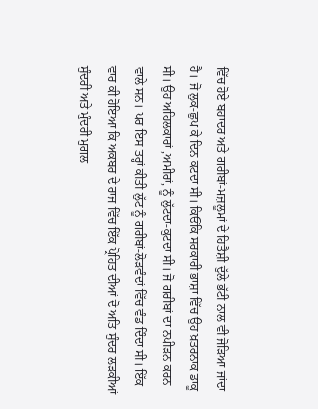ਵਿੱਚ ਹੋਏ ਬਹਾਦਰ ਅਤੇ ਗਰੀਬਾਂ-ਮਜ਼ਲੂਮਾਂ ਦੇ ਹਿਤੈਸ਼ੀ ਦੁੱਲੇ ਭੱਟੀ ਨਾਲ ਵੀ ਜੋੜਿਆ ਜਾਂਦਾ ਹੈ। ਜੋ ਲੁਕ-ਛੁਪ ਕੇ ਦਿਨ ਕਟਦਾ ਸੀ। ਕਿਓਂਕਿ ਸਰਕਾਰੀ ਭਾਸ਼ਾ ਵਿੱਚ ਉਹ ਖ਼ਤਰਨਾਕ ਡਾਕੂ ਸੀ। ਉਹ ਅਹਿਲਕਾਰਾਂ ,ਅਮੀਰਾਂ, ਨੂੰ ਲੁੱਟਦਾ-ਕੁਟਦਾ ਸੀ। ਜੋ ਗਰੀਬਾਂ ਦਾ ਨਪੀੜਨ ਕਰਨ ਵਾਲੇ ਸਨ। ਪਰ ਇਸ ਤਰ੍ਹਾਂ ਕੀਤੀ ਲੁੱਟ ਨੂੰ ਗਰੀਬਾਂ-ਲੋੜਵੰਦਾਂ ਵਿੱਚ ਵੰਡ ਦਿੰਦਾ ਸੀ। ਇੱਕ ਵਾਰ ਕੀ ਹੋਇਆ ਕਿ ਅਕਬਰ ਦੇ ਰਾਜ ਵਿੱਚ ਇੱਕ ਪ੍ਰੋਹਿਤ ਦੀਆਂ ਦੋ ਅਤਿ ਸੁੰਦਰ ਲੜਕੀਆਂ ਸੁੰਦਰੀ ਅਤੇ ਮੁੰਦਰੀ ਮੁਗਲ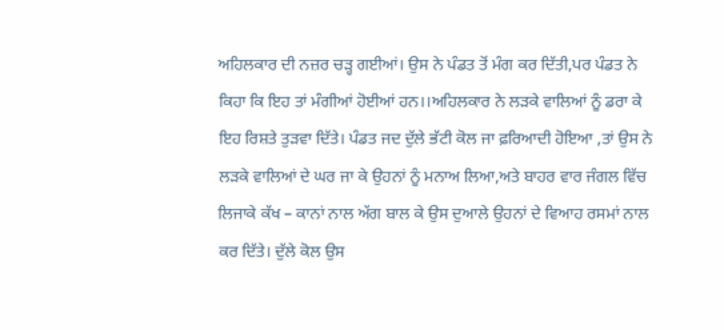ਅਹਿਲਕਾਰ ਦੀ ਨਜ਼ਰ ਚੜ੍ਹ ਗਈਆਂ। ਉਸ ਨੇ ਪੰਡਤ ਤੋਂ ਮੰਗ ਕਰ ਦਿੱਤੀ,ਪਰ ਪੰਡਤ ਨੇ ਕਿਹਾ ਕਿ ਇਹ ਤਾਂ ਮੰਗੀਆਂ ਹੋਈਆਂ ਹਨ।।ਅਹਿਲਕਾਰ ਨੇ ਲੜਕੇ ਵਾਲਿਆਂ ਨੂੰ ਡਰਾ ਕੇ ਇਹ ਰਿਸ਼ਤੇ ਤੁੜਵਾ ਦਿੱਤੇ। ਪੰਡਤ ਜਦ ਦੁੱਲੇ ਭੱਟੀ ਕੋਲ ਜਾ ਫ਼ਰਿਆਦੀ ਹੋਇਆ ,ਤਾਂ ਉਸ ਨੇ ਲੜਕੇ ਵਾਲਿਆਂ ਦੇ ਘਰ ਜਾ ਕੇ ਉਹਨਾਂ ਨੂੰ ਮਨਾਅ ਲਿਆ,ਅਤੇ ਬਾਹਰ ਵਾਰ ਜੰਗਲ ਵਿੱਚ ਲਿਜਾਕੇ ਕੱਖ – ਕਾਨਾਂ ਨਾਲ ਅੱਗ ਬਾਲ ਕੇ ਉਸ ਦੁਆਲੇ ਉਹਨਾਂ ਦੇ ਵਿਆਹ ਰਸਮਾਂ ਨਾਲ ਕਰ ਦਿੱਤੇ। ਦੁੱਲੇ ਕੋਲ ਉਸ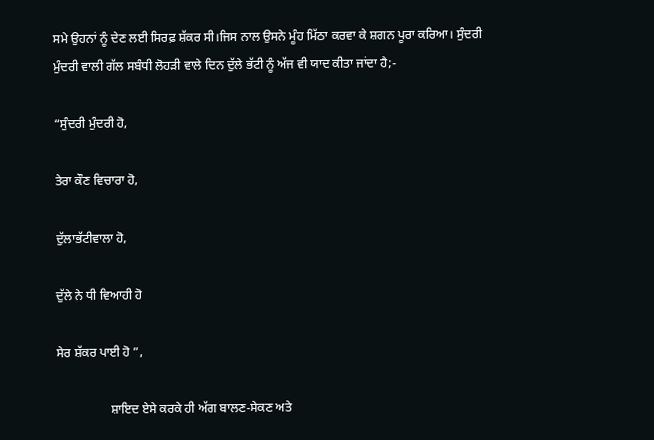ਸਮੇ ਉਹਨਾਂ ਨੂੰ ਦੇਣ ਲਈ ਸਿਰਫ਼ ਸ਼ੱਕਰ ਸੀ।ਜਿਸ ਨਾਲ ਉਸਨੇ ਮੂੰਹ ਮਿੱਠਾ ਕਰਵਾ ਕੇ ਸ਼ਗਨ ਪੂਰਾ ਕਰਿਆ। ਸੁੰਦਰੀ ਮੁੰਦਰੀ ਵਾਲੀ ਗੱਲ ਸਬੰਧੀ ਲੋਹੜੀ ਵਾਲੇ ਦਿਨ ਦੁੱਲੇ ਭੱਟੀ ਨੂੰ ਅੱਜ ਵੀ ਯਾਦ ਕੀਤਾ ਜਾਂਦਾ ਹੈ;-

“ਸੁੰਦਰੀ ਮੁੰਦਰੀ ਹੋ,

ਤੇਰਾ ਕੌਣ ਵਿਚਾਰਾ ਹੋ,

ਦੁੱਲਾਭੱਟੀਵਾਲਾ ਹੋ,

ਦੁੱਲੇ ਨੇ ਧੀ ਵਿਆਹੀ ਹੋ

ਸੇਰ ਸ਼ੱਕਰ ਪਾਈ ਹੋ ”,

                 ਸ਼ਾਇਦ ਏਸੇ ਕਰਕੇ ਹੀ ਅੱਗ ਬਾਲਣ-ਸੇਕਣ ਅਤੇ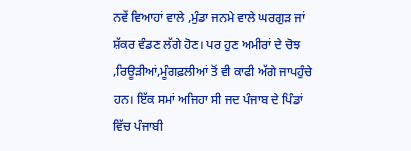ਨਵੇਂ ਵਿਆਹਾਂ ਵਾਲੇ ,ਮੁੰਡਾ ਜਨਮੇ ਵਾਲੇ ਘਰਗੁੜ ਜਾਂ ਸ਼ੱਕਰ ਵੰਡਣ ਲੱਗੇ ਹੋਣ। ਪਰ ਹੁਣ ਅਮੀਰਾਂ ਦੇ ਚੋਝ ,ਰਿਊੜੀਆਂ,ਮੂੰਗਫ਼ਲੀਆਂ ਤੋਂ ਵੀ ਕਾਫੀ ਅੱਗੇ ਜਾਪਹੁੰਚੇ ਹਨ। ਇੱਕ ਸਮਾਂ ਅਜਿਹਾ ਸੀ ਜਦ ਪੰਜਾਬ ਦੇ ਪਿੰਡਾਂ ਵਿੱਚ ਪੰਜਾਬੀ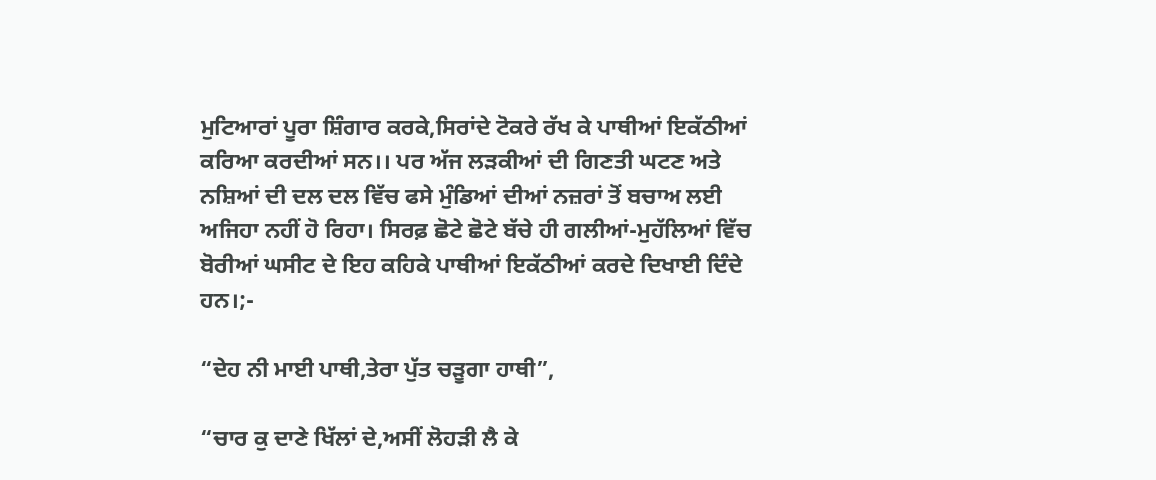ਮੁਟਿਆਰਾਂ ਪੂਰਾ ਸ਼ਿੰਗਾਰ ਕਰਕੇ,ਸਿਰਾਂਦੇ ਟੋਕਰੇ ਰੱਖ ਕੇ ਪਾਥੀਆਂ ਇਕੱਠੀਆਂ ਕਰਿਆ ਕਰਦੀਆਂ ਸਨ।। ਪਰ ਅੱਜ ਲੜਕੀਆਂ ਦੀ ਗਿਣਤੀ ਘਟਣ ਅਤੇ ਨਸ਼ਿਆਂ ਦੀ ਦਲ ਦਲ ਵਿੱਚ ਫਸੇ ਮੁੰਡਿਆਂ ਦੀਆਂ ਨਜ਼ਰਾਂ ਤੋਂ ਬਚਾਅ ਲਈ ਅਜਿਹਾ ਨਹੀਂ ਹੋ ਰਿਹਾ। ਸਿਰਫ਼ ਛੋਟੇ ਛੋਟੇ ਬੱਚੇ ਹੀ ਗਲੀਆਂ-ਮੁਹੱਲਿਆਂ ਵਿੱਚ ਬੋਰੀਆਂ ਘਸੀਟ ਦੇ ਇਹ ਕਹਿਕੇ ਪਾਥੀਆਂ ਇਕੱਠੀਆਂ ਕਰਦੇ ਦਿਖਾਈ ਦਿੰਦੇ ਹਨ।;-

“ਦੇਹ ਨੀ ਮਾਈ ਪਾਥੀ,ਤੇਰਾ ਪੁੱਤ ਚੜੂਗਾ ਹਾਥੀ”,

“ਚਾਰ ਕੁ ਦਾਣੇ ਖਿੱਲਾਂ ਦੇ,ਅਸੀਂ ਲੋਹੜੀ ਲੈ ਕੇ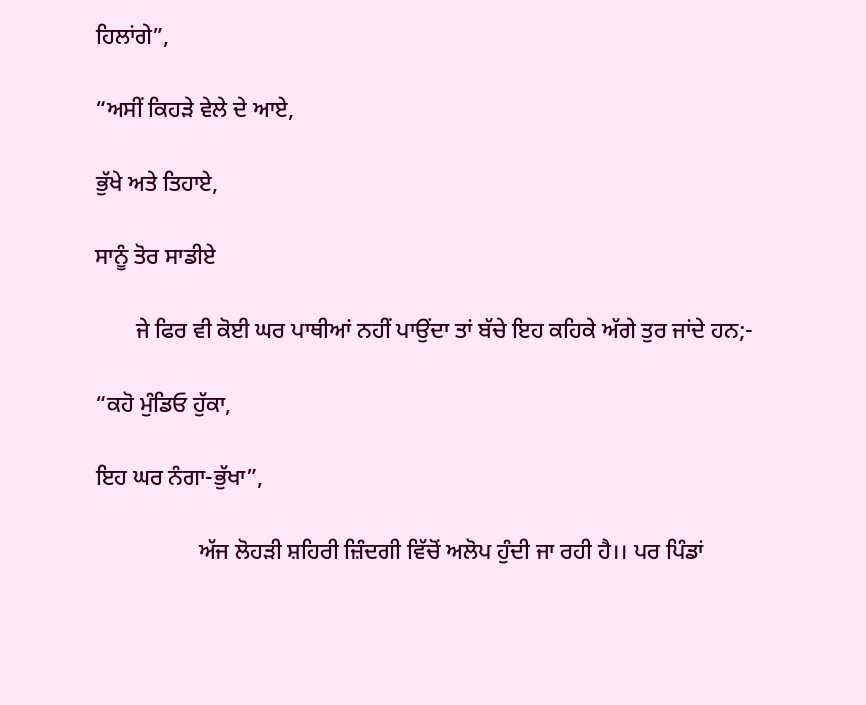ਹਿਲਾਂਗੇ”,

“ਅਸੀਂ ਕਿਹੜੇ ਵੇਲੇ ਦੇ ਆਏ,

ਭੁੱਖੇ ਅਤੇ ਤਿਹਾਏ,

ਸਾਨੂੰ ਤੋਰ ਸਾਡੀਏ

       ਜੇ ਫਿਰ ਵੀ ਕੋਈ ਘਰ ਪਾਥੀਆਂ ਨਹੀਂ ਪਾਉਂਦਾ ਤਾਂ ਬੱਚੇ ਇਹ ਕਹਿਕੇ ਅੱਗੇ ਤੁਰ ਜਾਂਦੇ ਹਨ;-

“ਕਹੋ ਮੁੰਡਿਓ ਹੁੱਕਾ,

ਇਹ ਘਰ ਨੰਗਾ-ਭੁੱਖਾ”,

                  ਅੱਜ ਲੋਹੜੀ ਸ਼ਹਿਰੀ ਜ਼ਿੰਦਗੀ ਵਿੱਚੋਂ ਅਲੋਪ ਹੁੰਦੀ ਜਾ ਰਹੀ ਹੈ।। ਪਰ ਪਿੰਡਾਂ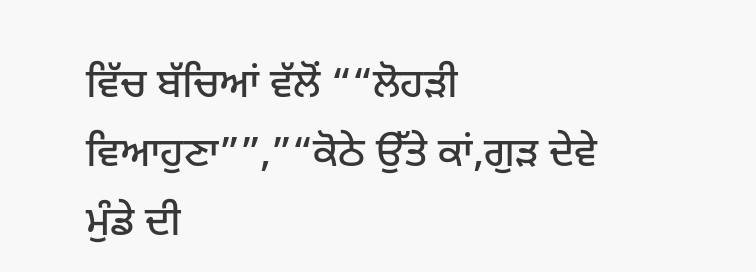ਵਿੱਚ ਬੱਚਿਆਂ ਵੱਲੋਂ ““ਲੋਹੜੀ ਵਿਆਹੁਣਾ””,”“ਕੋਠੇ ਉੱਤੇ ਕਾਂ,ਗੁੜ ਦੇਵੇ ਮੁੰਡੇ ਦੀ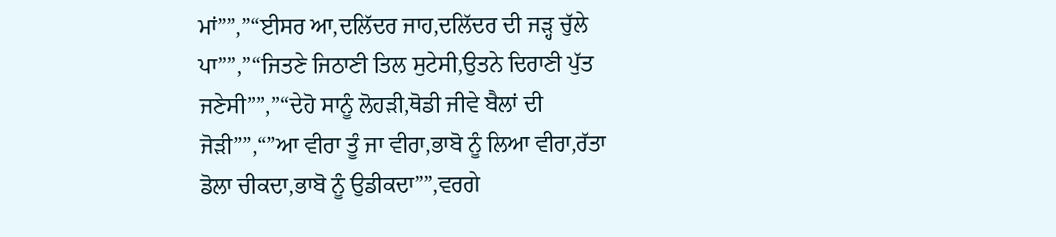ਮਾਂ””,”“ਈਸਰ ਆ,ਦਲਿੱਦਰ ਜਾਹ,ਦਲਿੱਦਰ ਦੀ ਜੜ੍ਹ ਚੁੱਲੇ ਪਾ””,”“ਜਿਤਣੇ ਜਿਠਾਣੀ ਤਿਲ ਸੁਟੇਸੀ,ਉਤਨੇ ਦਿਰਾਣੀ ਪੁੱਤ ਜਣੇਸੀ””,”“ਦੇਹੋ ਸਾਨੂੰ ਲੋਹੜੀ,ਥੋਡੀ ਜੀਵੇ ਬੈਲਾਂ ਦੀ ਜੋੜੀ””,“”ਆ ਵੀਰਾ ਤੂੰ ਜਾ ਵੀਰਾ,ਭਾਬੋ ਨੂੰ ਲਿਆ ਵੀਰਾ,ਰੱਤਾ ਡੋਲਾ ਚੀਕਦਾ,ਭਾਬੋ ਨੂੰ ਉਡੀਕਦਾ””,ਵਰਗੇ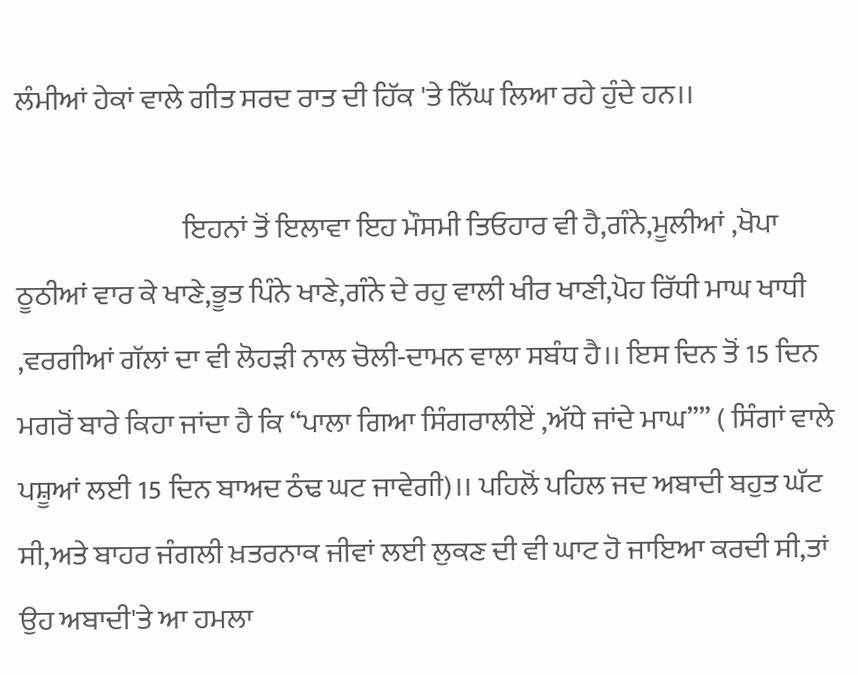ਲੰਮੀਆਂ ਹੇਕਾਂ ਵਾਲੇ ਗੀਤ ਸਰਦ ਰਾਤ ਦੀ ਹਿੱਕ 'ਤੇ ਨਿੱਘ ਲਿਆ ਰਹੇ ਹੁੰਦੇ ਹਨ।।

                             ਇਹਨਾਂ ਤੋਂ ਇਲਾਵਾ ਇਹ ਮੌਸਮੀ ਤਿਓਹਾਰ ਵੀ ਹੈ,ਗੰਨੇ,ਮੂਲੀਆਂ ,ਖੋਪਾ ਠੂਠੀਆਂ ਵਾਰ ਕੇ ਖਾਣੇ,ਭੂਤ ਪਿੰਨੇ ਖਾਣੇ,ਗੰਨੇ ਦੇ ਰਹੁ ਵਾਲੀ ਖੀਰ ਖਾਣੀ,ਪੋਹ ਰਿੱਧੀ ਮਾਘ ਖਾਧੀ ,ਵਰਗੀਆਂ ਗੱਲਾਂ ਦਾ ਵੀ ਲੋਹੜੀ ਨਾਲ ਚੋਲੀ-ਦਾਮਨ ਵਾਲਾ ਸਬੰਧ ਹੈ।। ਇਸ ਦਿਨ ਤੋਂ 15 ਦਿਨ ਮਗਰੋਂ ਬਾਰੇ ਕਿਹਾ ਜਾਂਦਾ ਹੈ ਕਿ “ਪਾਲਾ ਗਿਆ ਸਿੰਗਰਾਲੀਏਂ ,ਅੱਧੇ ਜਾਂਦੇ ਮਾਘ”” ( ਸਿੰਗਾਂ ਵਾਲੇ ਪਸ਼ੂਆਂ ਲਈ 15 ਦਿਨ ਬਾਅਦ ਠੰਢ ਘਟ ਜਾਵੇਗੀ)।। ਪਹਿਲੋਂ ਪਹਿਲ ਜਦ ਅਬਾਦੀ ਬਹੁਤ ਘੱਟ ਸੀ,ਅਤੇ ਬਾਹਰ ਜੰਗਲੀ ਖ਼ਤਰਨਾਕ ਜੀਵਾਂ ਲਈ ਲੁਕਣ ਦੀ ਵੀ ਘਾਟ ਹੋ ਜਾਇਆ ਕਰਦੀ ਸੀ,ਤਾਂ ਉਹ ਅਬਾਦੀ'ਤੇ ਆ ਹਮਲਾ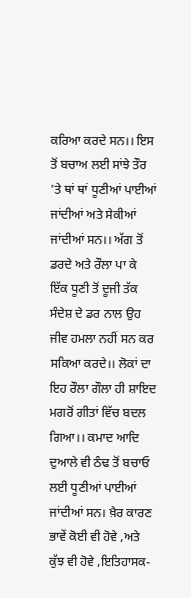ਕਰਿਆ ਕਰਦੇ ਸਨ।। ਇਸ ਤੋਂ ਬਚਾਅ ਲਈ ਸਾਂਝੇ ਤੌਰ 'ਤੇ ਥਾਂ ਥਾਂ ਧੂਣੀਆਂ ਪਾਈਆਂ ਜਾਂਦੀਆਂ ਅਤੇ ਸੇਕੀਆਂ ਜਾਂਦੀਆਂ ਸਨ।। ਅੱਗ ਤੋਂ ਡਰਦੇ ਅਤੇ ਰੌਲਾ ਪਾ ਕੇ ਇੱਕ ਧੂਣੀ ਤੋਂ ਦੂਜੀ ਤੱਕ ਸੰਦੇਸ਼ ਦੇ ਡਰ ਨਾਲ ਉਹ ਜੀਵ ਹਮਲਾ ਨਹੀਂ ਸਨ ਕਰ ਸਕਿਆ ਕਰਦੇ।। ਲੋਕਾਂ ਦਾ ਇਹ ਰੌਲਾ ਗੌਲਾ ਹੀ ਸ਼ਾਇਦ ਮਗਰੋਂ ਗੀਤਾਂ ਵਿੱਚ ਬਦਲ ਗਿਆ।। ਕਮਾਦ ਆਦਿ ਦੁਆਲੇ ਵੀ ਠੰਢ ਤੋਂ ਬਚਾਓ ਲਈ ਧੂਣੀਆਂ ਪਾਈਆਂ ਜਾਂਦੀਆਂ ਸਨ। ਖ਼ੈਰ ਕਾਰਣ ਭਾਵੇਂ ਕੋਈ ਵੀ ਹੋਵੇ ,ਅਤੇ ਕੁੱਝ ਵੀ ਹੋਵੇ ,ਇਤਿਹਾਸਕ-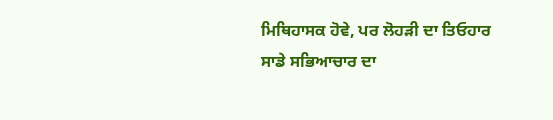ਮਿਥਿਹਾਸਕ ਹੋਵੇ, ਪਰ ਲੋਹੜੀ ਦਾ ਤਿਓਹਾਰ ਸਾਡੇ ਸਭਿਆਚਾਰ ਦਾ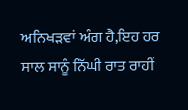ਅਨਿਖੜਵਾਂ ਅੰਗ ਹੈ,ਇਹ ਹਰ ਸਾਲ ਸਾਨੂੰ ਨਿੱਘੀ ਰਾਤ ਰਾਹੀਂ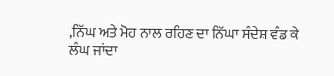,ਨਿੱਘ ਅਤੇ ਮੋਹ ਨਾਲ ਰਹਿਣ ਦਾ ਨਿੱਘਾ ਸੰਦੇਸ਼ ਵੰਡ ਕੇ ਲੰਘ ਜਾਂਦਾ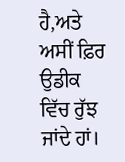ਹੈ,ਅਤੇ ਅਸੀਂ ਫ਼ਿਰ ਉਡੀਕ ਵਿੱਚ ਰੁੱਝ ਜਾਂਦੇ ਹਾਂ।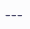---